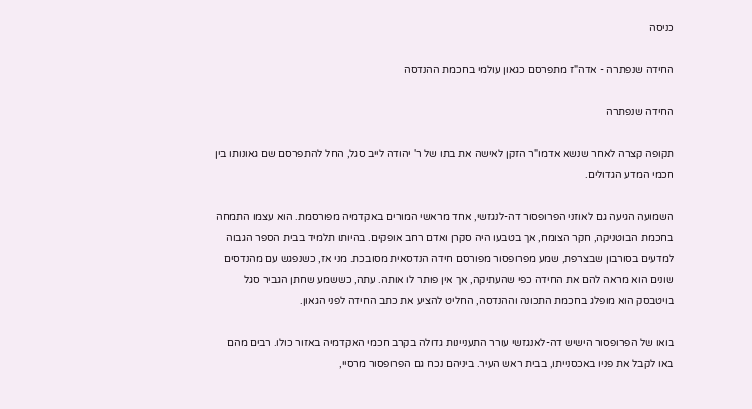כניסה

החידה שנפתרה - אדה"ז מתפרסם כגאון עולמי בחכמת ההנדסה

החידה שנפתרה

תקופה קצרה לאחר שנשא אדמו"ר הזקן לאישה את בתו של ר' יהודה לייב סגל, החל להתפרסם שם גאונותו בין חכמי המדע הגדולים.

השמועה הגיעה גם לאוזני הפרופסור דה-לנגזשי, אחד מראשי המורים באקדמיה מפורסמת. הוא עצמו התמחה בחכמת הבוטניקה, חקר הצומח, אך בטבעו היה סקרן ואדם רחב אופקים. בהיותו תלמיד בבית הספר הגבוה למדעים בסורבון שבצרפת, שמע מפרופסור מפורסם חידה הנדסאית מסובכת. מני אז, כשנפגש עם מהנדסים שונים הוא מראה להם את החידה כפי שהעתיקה, אך אין פותר לו אותה. עתה, כששמע שחתן הגביר סגל בויטבסק הוא מופלג בחכמת התכונה וההנדסה, החליט להציע את כתב החידה לפני הגאון.

בואו של הפרופסור הישיש דה-לאנגזשי עורר התעניינות גדולה בקרב חכמי האקדמיה באזור כולו. רבים מהם באו לקבל את פניו באכסנייתו, בבית ראש העיר. ביניהם נכח גם הפרופסור מרסיי,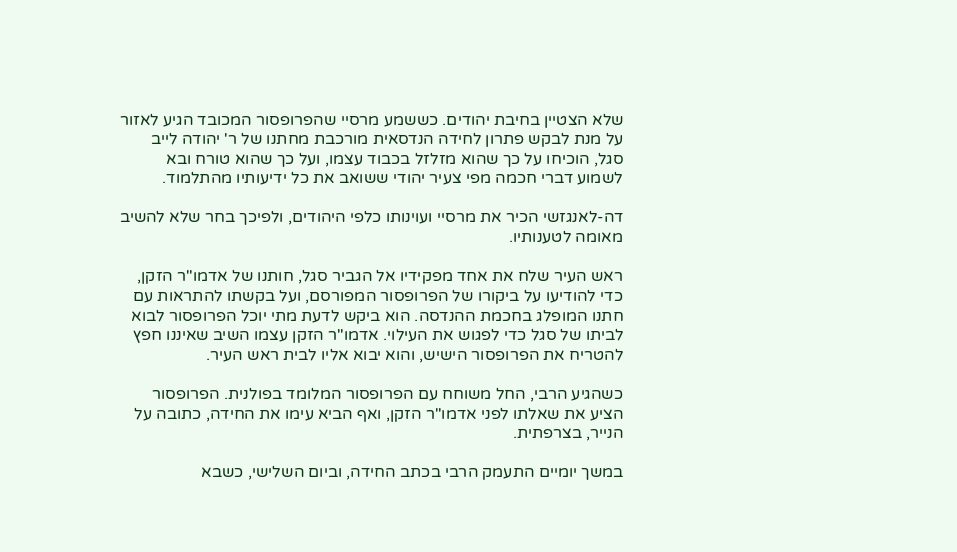שלא הצטיין בחיבת יהודים. כששמע מרסיי שהפרופסור המכובד הגיע לאזור על מנת לבקש פתרון לחידה הנדסאית מורכבת מחתנו של ר' יהודה לייב סגל, הוכיחו על כך שהוא מזלזל בכבוד עצמו, ועל כך שהוא טורח ובא לשמוע דברי חכמה מפי צעיר יהודי ששואב את כל ידיעותיו מהתלמוד.

דה-לאנגזשי הכיר את מרסיי ועוינותו כלפי היהודים, ולפיכך בחר שלא להשיב מאומה לטענותיו.

ראש העיר שלח את אחד מפקידיו אל הגביר סגל, חותנו של אדמו"ר הזקן, כדי להודיעו על ביקורו של הפרופסור המפורסם, ועל בקשתו להתראות עם חתנו המופלג בחכמת ההנדסה. הוא ביקש לדעת מתי יוכל הפרופסור לבוא לביתו של סגל כדי לפגוש את העילוי. אדמו"ר הזקן עצמו השיב שאיננו חפץ להטריח את הפרופסור הישיש, והוא יבוא אליו לבית ראש העיר.

כשהגיע הרבי, החל משוחח עם הפרופסור המלומד בפולנית. הפרופסור הציע את שאלתו לפני אדמו"ר הזקן, ואף הביא עימו את החידה, כתובה על הנייר, בצרפתית.

במשך יומיים התעמק הרבי בכתב החידה, וביום השלישי, כשבא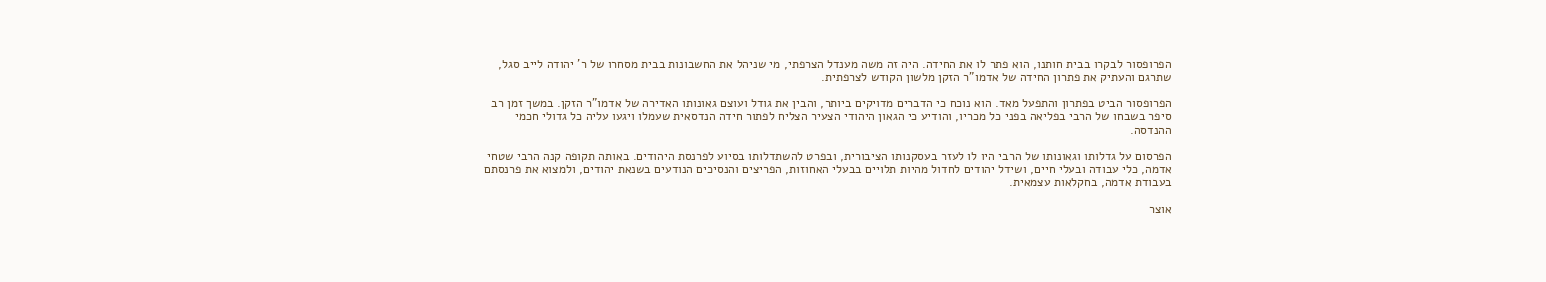הפרופסור לבקרו בבית חותנו, הוא פתר לו את החידה. היה זה משה מענדל הצרפתי, מי שניהל את החשבונות בבית מסחרו של ר' יהודה לייב סגל, שתרגם והעתיק את פתרון החידה של אדמו"ר הזקן מלשון הקודש לצרפתית.

הפרופסור הביט בפתרון והתפעל מאד. הוא נוכח כי הדברים מדויקים ביותר, והבין את גודל ועוצם גאונותו האדירה של אדמו"ר הזקן. במשך זמן רב סיפר בשבחו של הרבי בפליאה בפני כל מכריו, והודיע כי הגאון היהודי הצעיר הצליח לפתור חידה הנדסאית שעמלו ויגעו עליה כל גדולי חכמי ההנדסה.

הפרסום על גדלותו וגאונותו של הרבי היו לו לעזר בעסקנותו הציבורית, ובפרט להשתדלותו בסיוע לפרנסת היהודים. באותה תקופה קנה הרבי שטחי אדמה, כלי עבודה ובעלי חיים, ושידל יהודים לחדול מהיות תלויים בבעלי האחוזות, הפריצים והנסיכים הנודעים בשנאת יהודים, ולמצוא את פרנסתם בעבודת אדמה, בחקלאות עצמאית.

אוצר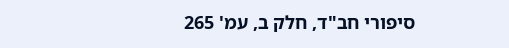סיפורי חב"ד, חלק ב, עמ' 265